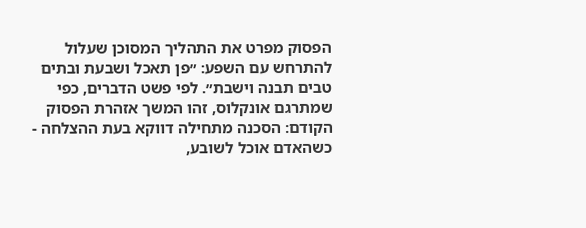הפסוק מפרט את התהליך המסוכן שעלול להתרחש עם השפע: ״פן תאכל ושבעת ובתים טבים תבנה וישבת״. לפי פשט הדברים, כפי שמתרגם אונקלוס, זהו המשך אזהרת הפסוק הקודם: הסכנה מתחילה דווקא בעת ההצלחה - כשהאדם אוכל לשובע,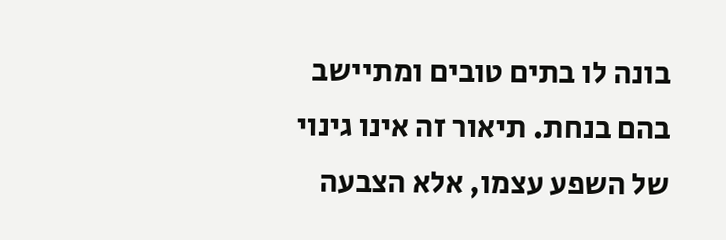בונה לו בתים טובים ומתיישב בהם בנחת. תיאור זה אינו גינוי של השפע עצמו, אלא הצבעה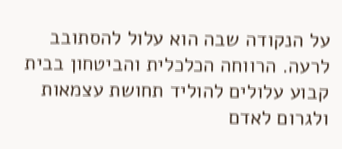על הנקודה שבה הוא עלול להסתובב לרעה. הרווחה הכלכלית והביטחון בבית קבוע עלולים להוליד תחושת עצמאות ולגרום לאדם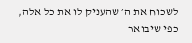לשכוח את ה׳ שהעניק לו את כל אלה, כפי שיבואר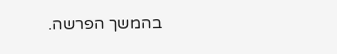בהמשך הפרשה.